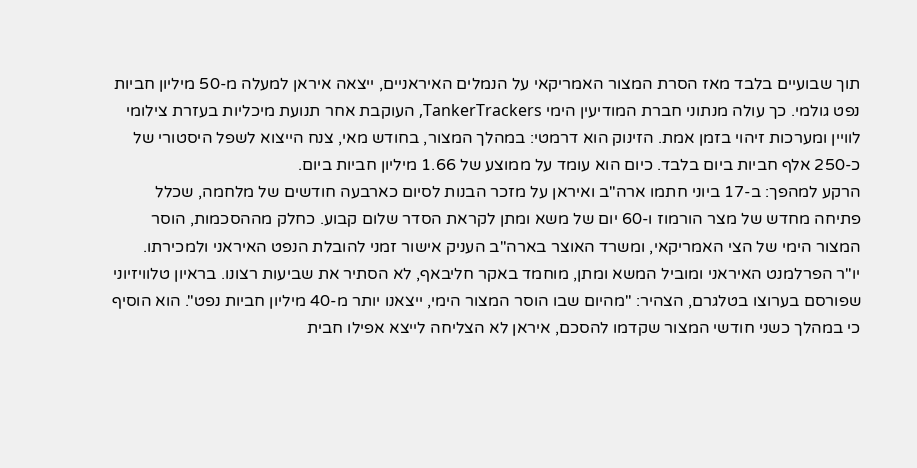תוך שבועיים בלבד מאז הסרת המצור האמריקאי על הנמלים האיראניים, ייצאה איראן למעלה מ-50 מיליון חביות נפט גולמי. כך עולה מנתוני חברת המודיעין הימי TankerTrackers, העוקבת אחר תנועת מיכליות בעזרת צילומי לוויין ומערכות זיהוי בזמן אמת. הזינוק הוא דרמטי: במהלך המצור, בחודש מאי, צנח הייצוא לשפל היסטורי של כ-250 אלף חביות ביום בלבד. כיום הוא עומד על ממוצע של 1.66 מיליון חביות ביום.
הרקע למהפך: ב-17 ביוני חתמו ארה"ב ואיראן על מזכר הבנות לסיום כארבעה חודשים של מלחמה, שכלל פתיחה מחדש של מצר הורמוז ו-60 יום של משא ומתן לקראת הסדר שלום קבוע. כחלק מההסכמות, הוסר המצור הימי של הצי האמריקאי, ומשרד האוצר בארה"ב העניק אישור זמני להובלת הנפט האיראני ולמכירתו.
יו"ר הפרלמנט האיראני ומוביל המשא ומתן, מוחמד באקר חליבאף, לא הסתיר את שביעות רצונו. בראיון טלוויזיוני שפורסם בערוצו בטלגרם, הצהיר: "מהיום שבו הוסר המצור הימי, ייצאנו יותר מ-40 מיליון חביות נפט". הוא הוסיף כי במהלך כשני חודשי המצור שקדמו להסכם, איראן לא הצליחה לייצא אפילו חבית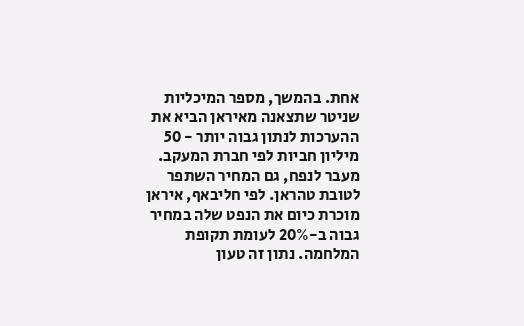אחת. בהמשך, מספר המיכליות שניטר שתצאנה מאיראן הביא את ההערכות לנתון גבוה יותר - 50 מיליון חביות לפי חברת המעקב.
מעבר לנפח, גם המחיר השתפר לטובת טהראן. לפי חליבאף, איראן מוכרת כיום את הנפט שלה במחיר גבוה ב-20% לעומת תקופת המלחמה. נתון זה טעון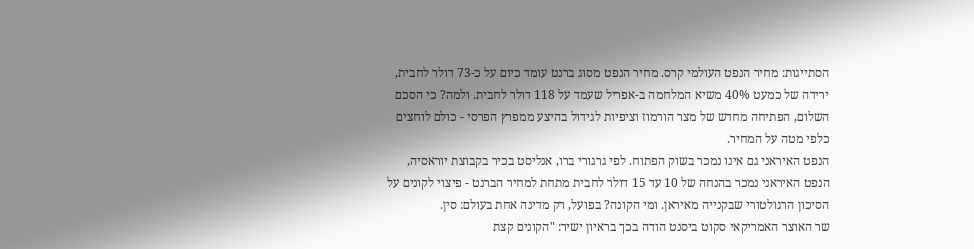הסתייגות: מחיר הנפט העולמי קרס. מחיר הנפט מסוג ברנט עומד כיום על כ-73 דולר לחבית, ירידה של כמעט 40% משיא המלחמה ב-אפריל שעמד על 118 דולר לחבית. ולמה? כי הסכם השלום, הפתיחה מחדש של מצר הורמוז וציפיות לגידול בהיצע ממפרץ הפרסי - כולם לוחצים כלפי מטה על המחיר.
הנפט האיראני גם אינו נמכר בשוק הפתוח. לפי גרגורי ברו, אנליסט בכיר בקבוצת יוראסיה, הנפט האיראני נמכר בהנחה של 10 עד 15 דולר לחבית מתחת למחיר הברנט - פיצוי לקונים על הסיכון הרגולטורי שבקנייה מאיראן. ומי הקונה? בפועל, רק מדינה אחת בעולם: סין.
שר האוצר האמריקאי סקוט ביסנט הודה בכך בראיון ישיר: "הקונים קצת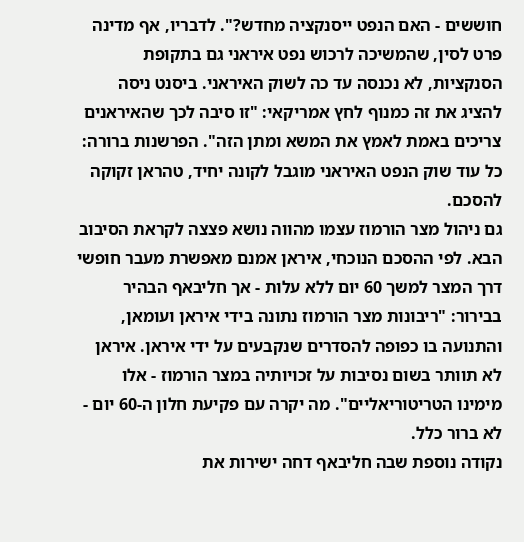חוששים - האם הנפט ייסנקציה מחדש?". לדבריו, אף מדינה פרט לסין, שהמשיכה לרכוש נפט איראני גם בתקופת הסנקציות, לא נכנסה עד כה לשוק האיראני. ביסנט ניסה להציג את זה כמנוף לחץ אמריקאי: "זו סיבה לכך שהאיראנים צריכים באמת לאמץ את המשא ומתן הזה". הפרשנות ברורה: כל עוד שוק הנפט האיראני מוגבל לקונה יחיד, טהראן זקוקה להסכם.
גם ניהול מצר הורמוז עצמו מהווה נושא פצצה לקראת הסיבוב הבא. לפי ההסכם הנוכחי, איראן אמנם מאפשרת מעבר חופשי דרך המצר למשך 60 יום ללא עלות - אך חליבאף הבהיר בבירור: "ריבונות מצר הורמוז נתונה בידי איראן ועומאן, והתנועה בו כפופה להסדרים שנקבעים על ידי איראן. איראן לא תוותר בשום נסיבות על זכויותיה במצר הורמוז - אלו מימינו הטריטוריאליים". מה יקרה עם פקיעת חלון ה-60 יום - לא ברור כלל.
נקודה נוספת שבה חליבאף דחה ישירות את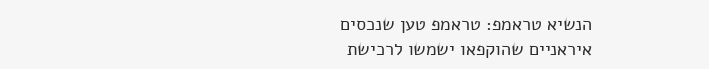הנשיא טראמפ: טראמפ טען שנכסים איראניים שהוקפאו ישמשו לרכישת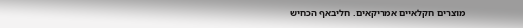מוצרים חקלאיים אמריקאים. חליבאף הכחיש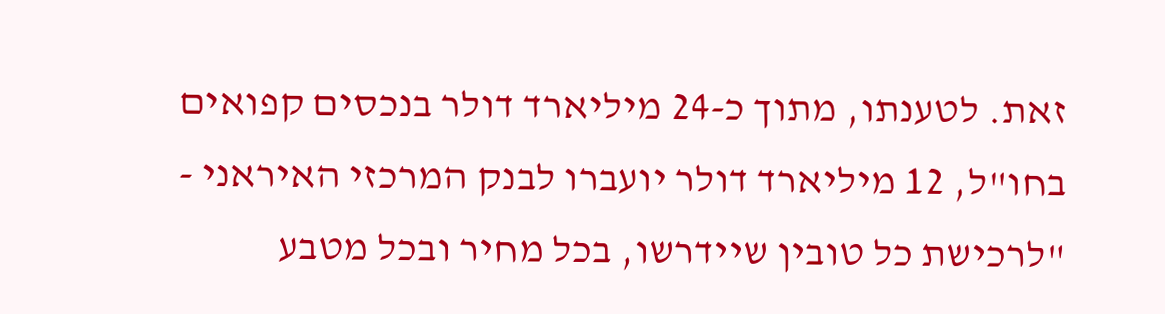זאת. לטענתו, מתוך כ-24 מיליארד דולר בנכסים קפואים בחו"ל, 12 מיליארד דולר יועברו לבנק המרכזי האיראני - "לרכישת כל טובין שיידרשו, בכל מחיר ובכל מטבע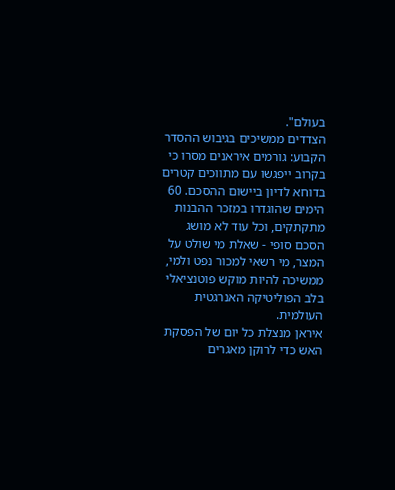בעולם".
הצדדים ממשיכים בגיבוש ההסדר הקבוע: גורמים איראנים מסרו כי בקרוב ייפגשו עם מתווכים קטרים בדוחא לדיון ביישום ההסכם. 60 הימים שהוגדרו במזכר ההבנות מתקתקים, וכל עוד לא מושג הסכם סופי - שאלת מי שולט על המצר, מי רשאי למכור נפט ולמי, ממשיכה להיות מוקש פוטנציאלי בלב הפוליטיקה האנרגטית העולמית.
איראן מנצלת כל יום של הפסקת האש כדי לרוקן מאגרים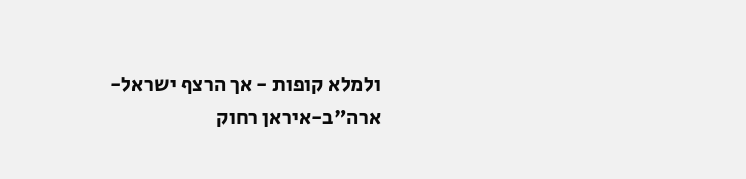ולמלא קופות - אך הרצף ישראל-ארה"ב-איראן רחוק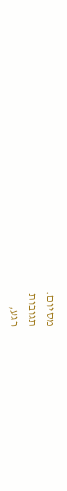מסיום.
תגובות
רגע,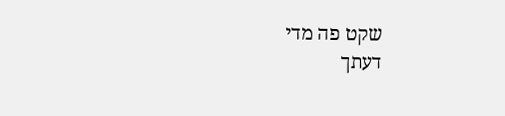שקט פה מדי
דעתך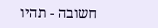חשובה - תהיו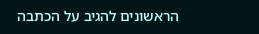הראשונים להגיב על הכתבה